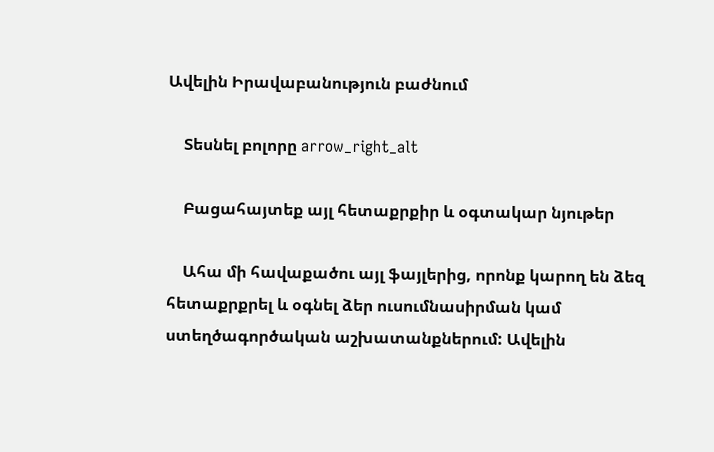Ավելին Իրավաբանություն բաժնում

    Տեսնել բոլորը arrow_right_alt

    Բացահայտեք այլ հետաքրքիր և օգտակար նյութեր

    Ահա մի հավաքածու այլ ֆայլերից, որոնք կարող են ձեզ հետաքրքրել և օգնել ձեր ուսումնասիրման կամ ստեղծագործական աշխատանքներում: Ավելին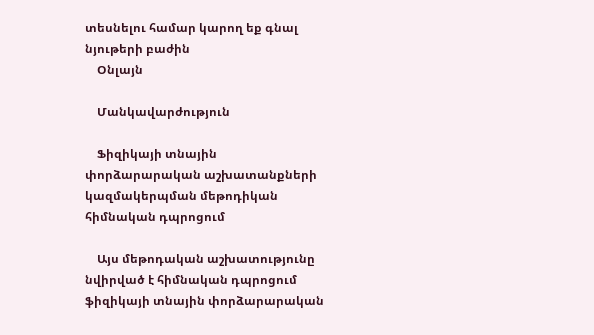տեսնելու համար կարող եք գնալ նյութերի բաժին
    Օնլայն

    Մանկավարժություն

    Ֆիզիկայի տնային փորձարարական աշխատանքների կազմակերպման մեթոդիկան հիմնական դպրոցում

    Այս մեթոդական աշխատությունը նվիրված է հիմնական դպրոցում ֆիզիկայի տնային փորձարարական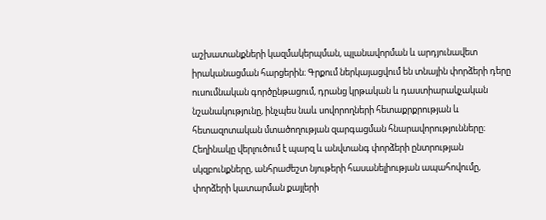աշխատանքների կազմակերպման, պլանավորման և արդյունավետ իրականացման հարցերին։ Գրքում ներկայացվում են տնային փորձերի դերը ուսումնական գործընթացում, դրանց կրթական և դաստիարակչական նշանակությունը, ինչպես նաև սովորողների հետաքրքրության և հետազոտական մտածողության զարգացման հնարավորությունները։ Հեղինակը վերլուծում է պարզ և անվտանգ փորձերի ընտրության սկզբունքները, անհրաժեշտ նյութերի հասանելիության ապահովումը, փորձերի կատարման քայլերի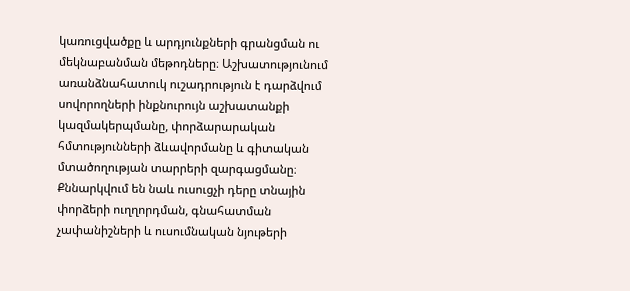կառուցվածքը և արդյունքների գրանցման ու մեկնաբանման մեթոդները։ Աշխատությունում առանձնահատուկ ուշադրություն է դարձվում սովորողների ինքնուրույն աշխատանքի կազմակերպմանը, փորձարարական հմտությունների ձևավորմանը և գիտական մտածողության տարրերի զարգացմանը։ Քննարկվում են նաև ուսուցչի դերը տնային փորձերի ուղղորդման, գնահատման չափանիշների և ուսումնական նյութերի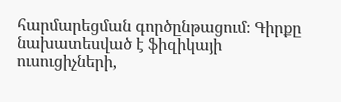հարմարեցման գործընթացում։ Գիրքը նախատեսված է ֆիզիկայի ուսուցիչների,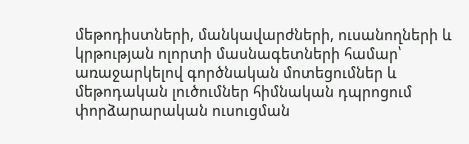մեթոդիստների, մանկավարժների, ուսանողների և կրթության ոլորտի մասնագետների համար՝ առաջարկելով գործնական մոտեցումներ և մեթոդական լուծումներ հիմնական դպրոցում փորձարարական ուսուցման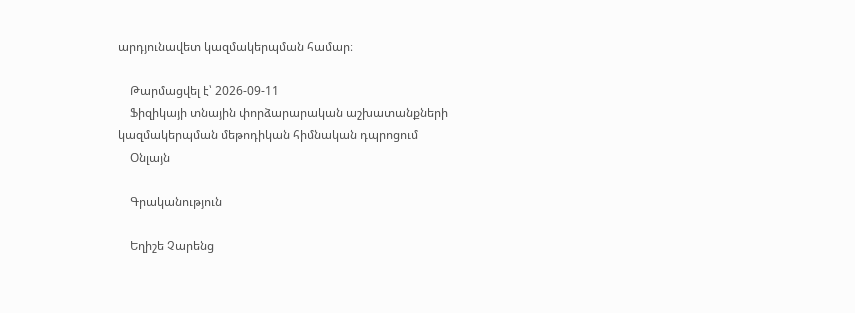արդյունավետ կազմակերպման համար։

    Թարմացվել է՝ 2026-09-11
    Ֆիզիկայի տնային փորձարարական աշխատանքների կազմակերպման մեթոդիկան հիմնական դպրոցում
    Օնլայն

    Գրականություն

    Եղիշե Չարենց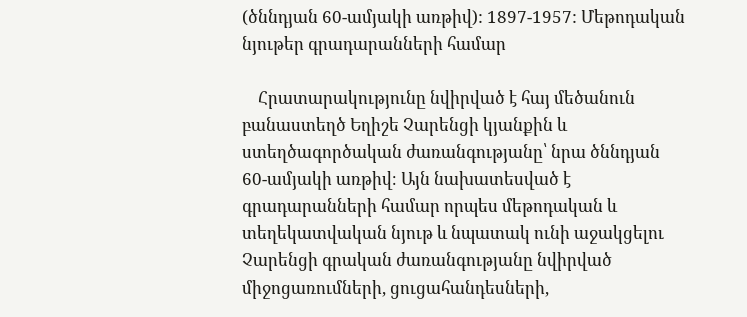(ծննդյան 60-ամյակի առթիվ): 1897-1957: Մեթոդական նյութեր գրադարանների համար

    Հրատարակությունը նվիրված է հայ մեծանուն բանաստեղծ Եղիշե Չարենցի կյանքին և ստեղծագործական ժառանգությանը՝ նրա ծննդյան 60-ամյակի առթիվ։ Այն նախատեսված է գրադարանների համար որպես մեթոդական և տեղեկատվական նյութ և նպատակ ունի աջակցելու Չարենցի գրական ժառանգությանը նվիրված միջոցառումների, ցուցահանդեսների,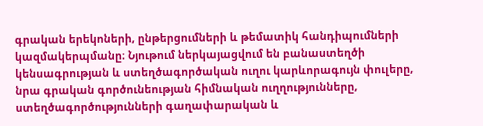գրական երեկոների, ընթերցումների և թեմատիկ հանդիպումների կազմակերպմանը։ Նյութում ներկայացվում են բանաստեղծի կենսագրության և ստեղծագործական ուղու կարևորագույն փուլերը, նրա գրական գործունեության հիմնական ուղղությունները, ստեղծագործությունների գաղափարական և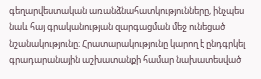գեղարվեստական առանձնահատկությունները, ինչպես նաև հայ գրականության զարգացման մեջ ունեցած նշանակությունը։ Հրատարակությունը կարող է ընդգրկել գրադարանային աշխատանքի համար նախատեսված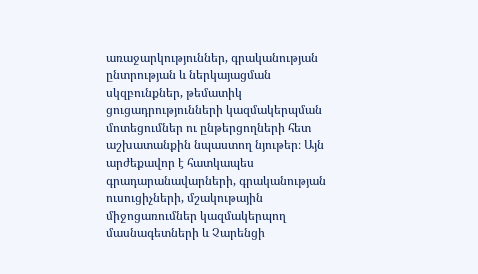առաջարկություններ, գրականության ընտրության և ներկայացման սկզբունքներ, թեմատիկ ցուցադրությունների կազմակերպման մոտեցումներ ու ընթերցողների հետ աշխատանքին նպաստող նյութեր։ Այն արժեքավոր է հատկապես գրադարանավարների, գրականության ուսուցիչների, մշակութային միջոցառումներ կազմակերպող մասնագետների և Չարենցի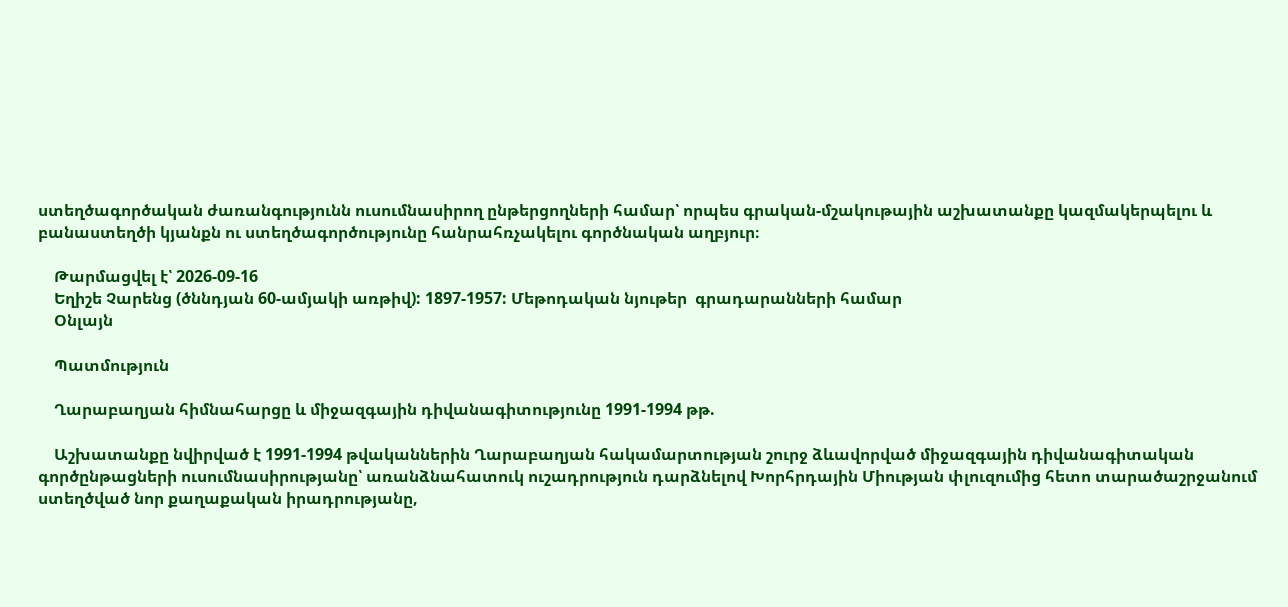ստեղծագործական ժառանգությունն ուսումնասիրող ընթերցողների համար՝ որպես գրական-մշակութային աշխատանքը կազմակերպելու և բանաստեղծի կյանքն ու ստեղծագործությունը հանրահռչակելու գործնական աղբյուր։

    Թարմացվել է՝ 2026-09-16
    Եղիշե Չարենց (ծննդյան 60-ամյակի առթիվ): 1897-1957: Մեթոդական նյութեր  գրադարանների համար
    Օնլայն

    Պատմություն

    Ղարաբաղյան հիմնահարցը և միջազգային դիվանագիտությունը 1991-1994 թթ.

    Աշխատանքը նվիրված է 1991-1994 թվականներին Ղարաբաղյան հակամարտության շուրջ ձևավորված միջազգային դիվանագիտական գործընթացների ուսումնասիրությանը՝ առանձնահատուկ ուշադրություն դարձնելով Խորհրդային Միության փլուզումից հետո տարածաշրջանում ստեղծված նոր քաղաքական իրադրությանը,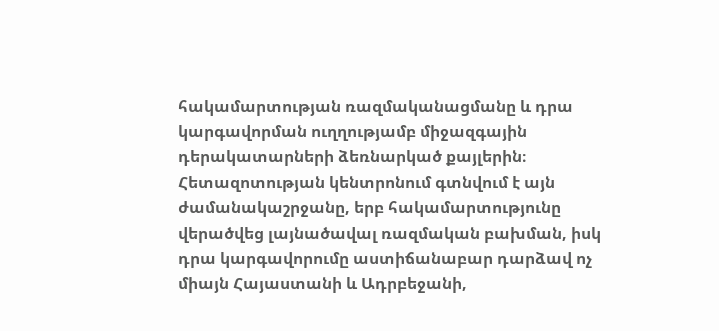հակամարտության ռազմականացմանը և դրա կարգավորման ուղղությամբ միջազգային դերակատարների ձեռնարկած քայլերին։ Հետազոտության կենտրոնում գտնվում է այն ժամանակաշրջանը, երբ հակամարտությունը վերածվեց լայնածավալ ռազմական բախման, իսկ դրա կարգավորումը աստիճանաբար դարձավ ոչ միայն Հայաստանի և Ադրբեջանի,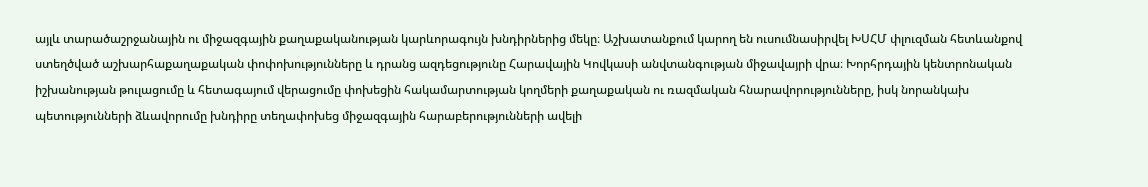այլև տարածաշրջանային ու միջազգային քաղաքականության կարևորագույն խնդիրներից մեկը։ Աշխատանքում կարող են ուսումնասիրվել ԽՍՀՄ փլուզման հետևանքով ստեղծված աշխարհաքաղաքական փոփոխությունները և դրանց ազդեցությունը Հարավային Կովկասի անվտանգության միջավայրի վրա։ Խորհրդային կենտրոնական իշխանության թուլացումը և հետագայում վերացումը փոխեցին հակամարտության կողմերի քաղաքական ու ռազմական հնարավորությունները, իսկ նորանկախ պետությունների ձևավորումը խնդիրը տեղափոխեց միջազգային հարաբերությունների ավելի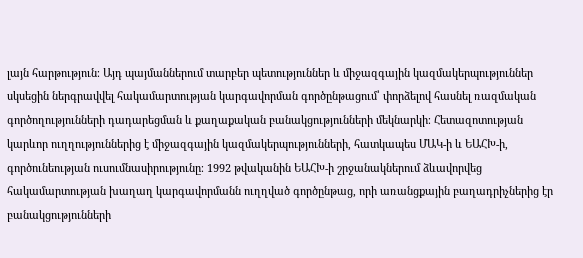լայն հարթություն։ Այդ պայմաններում տարբեր պետություններ և միջազգային կազմակերպություններ սկսեցին ներգրավվել հակամարտության կարգավորման գործընթացում՝ փորձելով հասնել ռազմական գործողությունների դադարեցման և քաղաքական բանակցությունների մեկնարկի։ Հետազոտության կարևոր ուղղություններից է միջազգային կազմակերպությունների, հատկապես ՄԱԿ-ի և ԵԱՀԽ-ի, գործունեության ուսումնասիրությունը։ 1992 թվականին ԵԱՀԽ-ի շրջանակներում ձևավորվեց հակամարտության խաղաղ կարգավորմանն ուղղված գործընթաց, որի առանցքային բաղադրիչներից էր բանակցությունների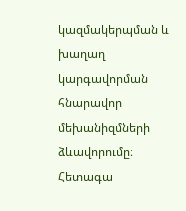կազմակերպման և խաղաղ կարգավորման հնարավոր մեխանիզմների ձևավորումը։ Հետագա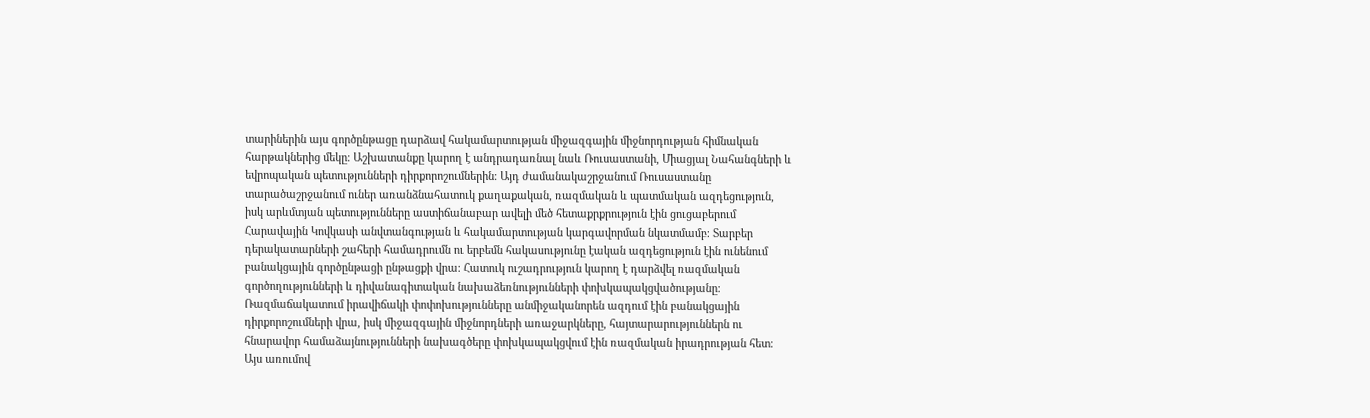տարիներին այս գործընթացը դարձավ հակամարտության միջազգային միջնորդության հիմնական հարթակներից մեկը։ Աշխատանքը կարող է անդրադառնալ նաև Ռուսաստանի, Միացյալ Նահանգների և եվրոպական պետությունների դիրքորոշումներին։ Այդ ժամանակաշրջանում Ռուսաստանը տարածաշրջանում ուներ առանձնահատուկ քաղաքական, ռազմական և պատմական ազդեցություն, իսկ արևմտյան պետությունները աստիճանաբար ավելի մեծ հետաքրքրություն էին ցուցաբերում Հարավային Կովկասի անվտանգության և հակամարտության կարգավորման նկատմամբ։ Տարբեր դերակատարների շահերի համադրումն ու երբեմն հակասությունը էական ազդեցություն էին ունենում բանակցային գործընթացի ընթացքի վրա։ Հատուկ ուշադրություն կարող է դարձվել ռազմական գործողությունների և դիվանագիտական նախաձեռնությունների փոխկապակցվածությանը։ Ռազմաճակատում իրավիճակի փոփոխությունները անմիջականորեն ազդում էին բանակցային դիրքորոշումների վրա, իսկ միջազգային միջնորդների առաջարկները, հայտարարություններն ու հնարավոր համաձայնությունների նախագծերը փոխկապակցվում էին ռազմական իրադրության հետ։ Այս առումով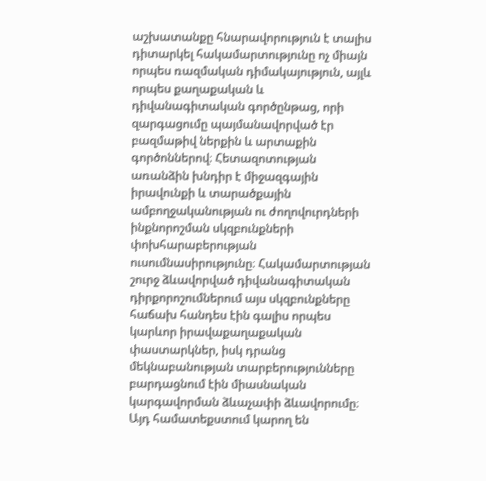աշխատանքը հնարավորություն է տալիս դիտարկել հակամարտությունը ոչ միայն որպես ռազմական դիմակայություն, այլև որպես քաղաքական և դիվանագիտական գործընթաց, որի զարգացումը պայմանավորված էր բազմաթիվ ներքին և արտաքին գործոններով։ Հետազոտության առանձին խնդիր է միջազգային իրավունքի և տարածքային ամբողջականության ու ժողովուրդների ինքնորոշման սկզբունքների փոխհարաբերության ուսումնասիրությունը։ Հակամարտության շուրջ ձևավորված դիվանագիտական դիրքորոշումներում այս սկզբունքները հաճախ հանդես էին գալիս որպես կարևոր իրավաքաղաքական փաստարկներ, իսկ դրանց մեկնաբանության տարբերությունները բարդացնում էին միասնական կարգավորման ձևաչափի ձևավորումը։ Այդ համատեքստում կարող են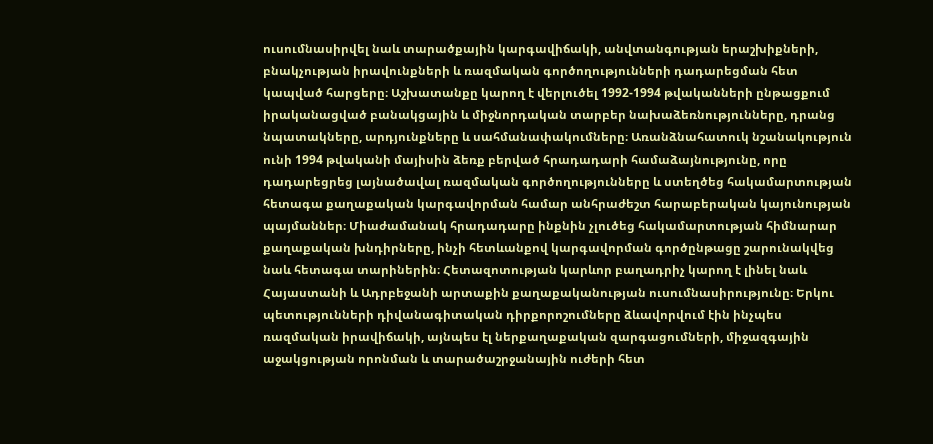ուսումնասիրվել նաև տարածքային կարգավիճակի, անվտանգության երաշխիքների, բնակչության իրավունքների և ռազմական գործողությունների դադարեցման հետ կապված հարցերը։ Աշխատանքը կարող է վերլուծել 1992-1994 թվականների ընթացքում իրականացված բանակցային և միջնորդական տարբեր նախաձեռնությունները, դրանց նպատակները, արդյունքները և սահմանափակումները։ Առանձնահատուկ նշանակություն ունի 1994 թվականի մայիսին ձեռք բերված հրադադարի համաձայնությունը, որը դադարեցրեց լայնածավալ ռազմական գործողությունները և ստեղծեց հակամարտության հետագա քաղաքական կարգավորման համար անհրաժեշտ հարաբերական կայունության պայմաններ։ Միաժամանակ հրադադարը ինքնին չլուծեց հակամարտության հիմնարար քաղաքական խնդիրները, ինչի հետևանքով կարգավորման գործընթացը շարունակվեց նաև հետագա տարիներին։ Հետազոտության կարևոր բաղադրիչ կարող է լինել նաև Հայաստանի և Ադրբեջանի արտաքին քաղաքականության ուսումնասիրությունը։ Երկու պետությունների դիվանագիտական դիրքորոշումները ձևավորվում էին ինչպես ռազմական իրավիճակի, այնպես էլ ներքաղաքական զարգացումների, միջազգային աջակցության որոնման և տարածաշրջանային ուժերի հետ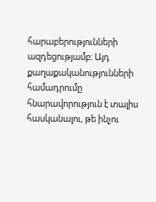հարաբերությունների ազդեցությամբ։ Այդ քաղաքականությունների համադրումը հնարավորություն է տալիս հասկանալու, թե ինչու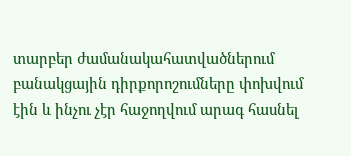տարբեր ժամանակահատվածներում բանակցային դիրքորոշումները փոխվում էին և ինչու չէր հաջողվում արագ հասնել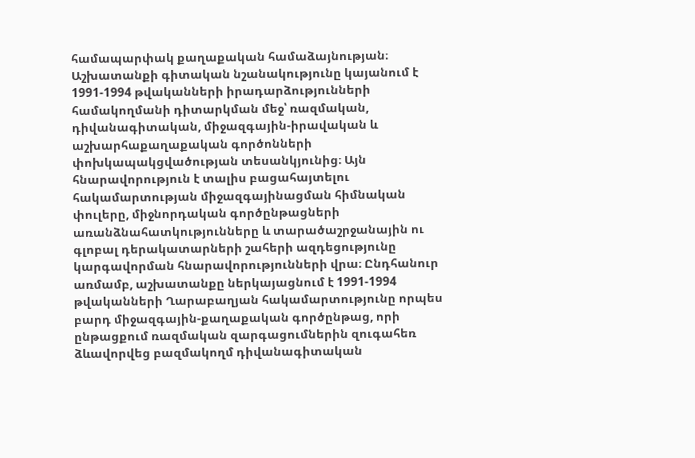համապարփակ քաղաքական համաձայնության։ Աշխատանքի գիտական նշանակությունը կայանում է 1991-1994 թվականների իրադարձությունների համակողմանի դիտարկման մեջ՝ ռազմական, դիվանագիտական, միջազգային-իրավական և աշխարհաքաղաքական գործոնների փոխկապակցվածության տեսանկյունից։ Այն հնարավորություն է տալիս բացահայտելու հակամարտության միջազգայինացման հիմնական փուլերը, միջնորդական գործընթացների առանձնահատկությունները և տարածաշրջանային ու գլոբալ դերակատարների շահերի ազդեցությունը կարգավորման հնարավորությունների վրա։ Ընդհանուր առմամբ, աշխատանքը ներկայացնում է 1991-1994 թվականների Ղարաբաղյան հակամարտությունը որպես բարդ միջազգային-քաղաքական գործընթաց, որի ընթացքում ռազմական զարգացումներին զուգահեռ ձևավորվեց բազմակողմ դիվանագիտական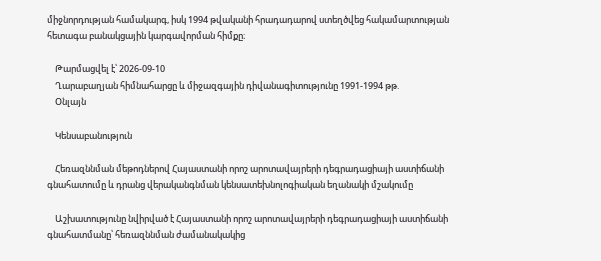միջնորդության համակարգ, իսկ 1994 թվականի հրադադարով ստեղծվեց հակամարտության հետագա բանակցային կարգավորման հիմքը։

    Թարմացվել է՝ 2026-09-10
    Ղարաբաղյան հիմնահարցը և միջազգային դիվանագիտությունը 1991-1994 թթ.
    Օնլայն

    Կենսաբանություն

    Հեռազննման մեթոդներով Հայաստանի որոշ արոտավայրերի դեգրադացիայի աստիճանի գնահատումը և դրանց վերականգնման կենսատեխնոլոգիական եղանակի մշակումը

    Աշխատությունը նվիրված է Հայաստանի որոշ արոտավայրերի դեգրադացիայի աստիճանի գնահատմանը՝ հեռազննման ժամանակակից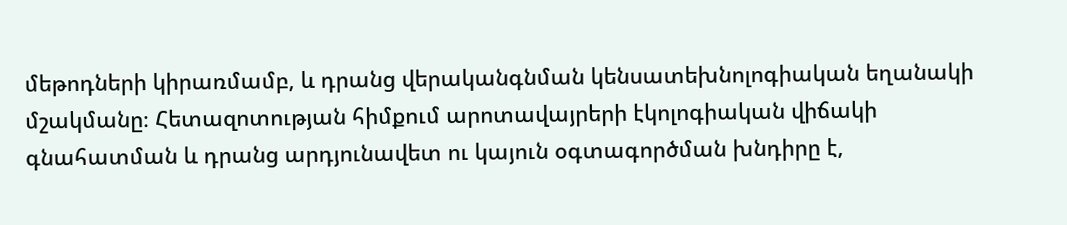մեթոդների կիրառմամբ, և դրանց վերականգնման կենսատեխնոլոգիական եղանակի մշակմանը։ Հետազոտության հիմքում արոտավայրերի էկոլոգիական վիճակի գնահատման և դրանց արդյունավետ ու կայուն օգտագործման խնդիրը է,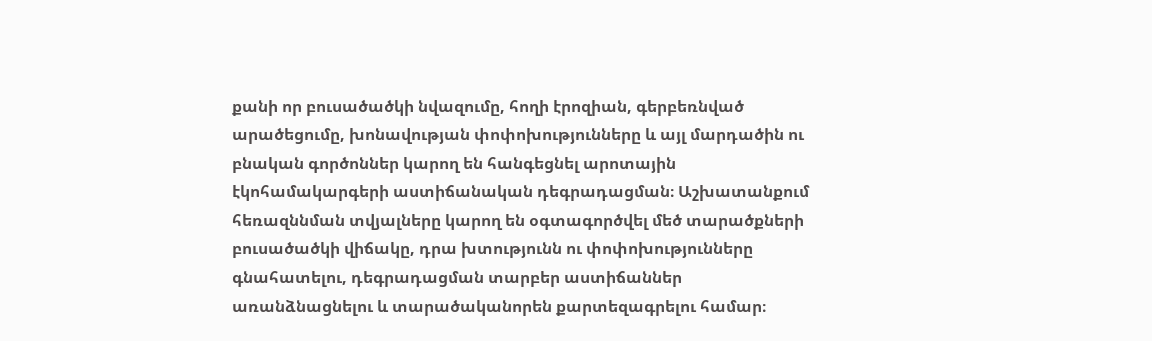քանի որ բուսածածկի նվազումը, հողի էրոզիան, գերբեռնված արածեցումը, խոնավության փոփոխությունները և այլ մարդածին ու բնական գործոններ կարող են հանգեցնել արոտային էկոհամակարգերի աստիճանական դեգրադացման։ Աշխատանքում հեռազննման տվյալները կարող են օգտագործվել մեծ տարածքների բուսածածկի վիճակը, դրա խտությունն ու փոփոխությունները գնահատելու, դեգրադացման տարբեր աստիճաններ առանձնացնելու և տարածականորեն քարտեզագրելու համար։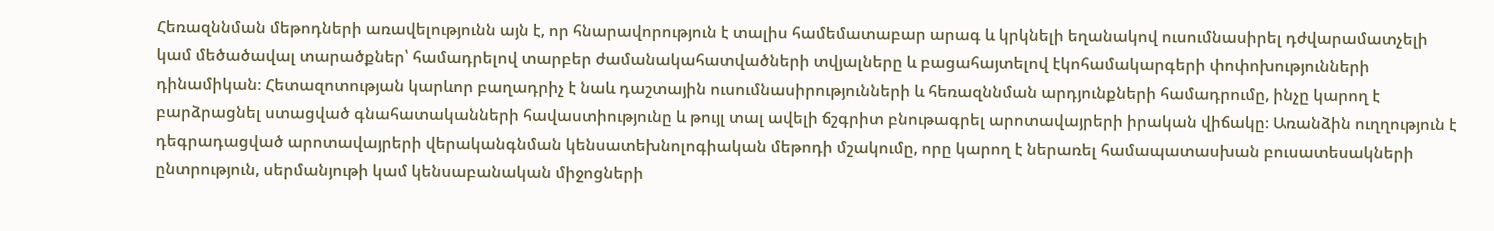Հեռազննման մեթոդների առավելությունն այն է, որ հնարավորություն է տալիս համեմատաբար արագ և կրկնելի եղանակով ուսումնասիրել դժվարամատչելի կամ մեծածավալ տարածքներ՝ համադրելով տարբեր ժամանակահատվածների տվյալները և բացահայտելով էկոհամակարգերի փոփոխությունների դինամիկան։ Հետազոտության կարևոր բաղադրիչ է նաև դաշտային ուսումնասիրությունների և հեռազննման արդյունքների համադրումը, ինչը կարող է բարձրացնել ստացված գնահատականների հավաստիությունը և թույլ տալ ավելի ճշգրիտ բնութագրել արոտավայրերի իրական վիճակը։ Առանձին ուղղություն է դեգրադացված արոտավայրերի վերականգնման կենսատեխնոլոգիական մեթոդի մշակումը, որը կարող է ներառել համապատասխան բուսատեսակների ընտրություն, սերմանյութի կամ կենսաբանական միջոցների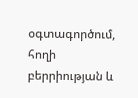օգտագործում, հողի բերրիության և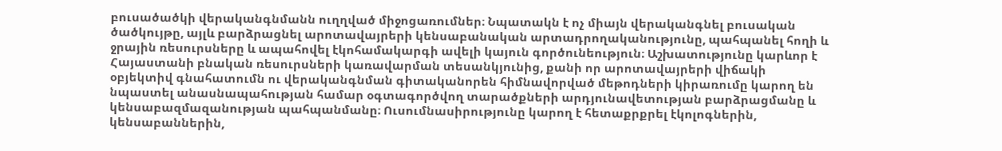բուսածածկի վերականգնմանն ուղղված միջոցառումներ։ Նպատակն է ոչ միայն վերականգնել բուսական ծածկույթը, այլև բարձրացնել արոտավայրերի կենսաբանական արտադրողականությունը, պահպանել հողի և ջրային ռեսուրսները և ապահովել էկոհամակարգի ավելի կայուն գործունեություն։ Աշխատությունը կարևոր է Հայաստանի բնական ռեսուրսների կառավարման տեսանկյունից, քանի որ արոտավայրերի վիճակի օբյեկտիվ գնահատումն ու վերականգնման գիտականորեն հիմնավորված մեթոդների կիրառումը կարող են նպաստել անասնապահության համար օգտագործվող տարածքների արդյունավետության բարձրացմանը և կենսաբազմազանության պահպանմանը։ Ուսումնասիրությունը կարող է հետաքրքրել էկոլոգներին, կենսաբաններին,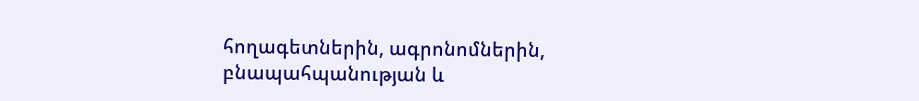հողագետներին, ագրոնոմներին, բնապահպանության և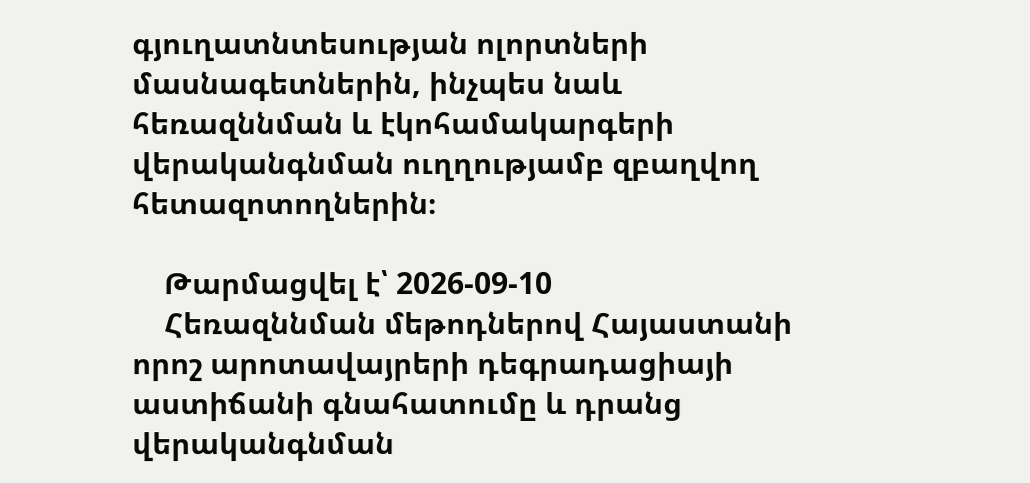գյուղատնտեսության ոլորտների մասնագետներին, ինչպես նաև հեռազննման և էկոհամակարգերի վերականգնման ուղղությամբ զբաղվող հետազոտողներին։

    Թարմացվել է՝ 2026-09-10
    Հեռազննման մեթոդներով Հայաստանի որոշ արոտավայրերի դեգրադացիայի աստիճանի գնահատումը և դրանց վերականգնման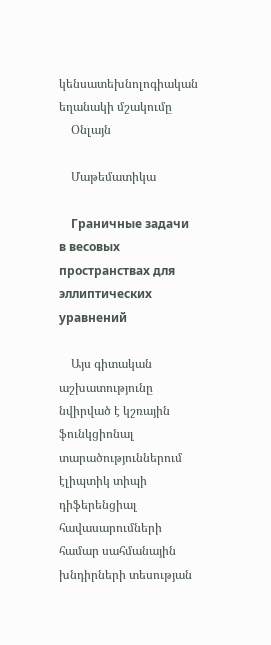կենսատեխնոլոգիական եղանակի մշակումը
    Օնլայն

    Մաթեմատիկա

    Граничные задачи в весовых пространствах для эллиптических уравнений

    Այս գիտական աշխատությունը նվիրված է կշռային ֆունկցիոնալ տարածություններում էլիպտիկ տիպի դիֆերենցիալ հավասարումների համար սահմանային խնդիրների տեսության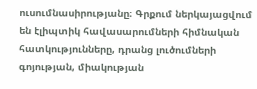ուսումնասիրությանը։ Գրքում ներկայացվում են էլիպտիկ հավասարումների հիմնական հատկությունները, դրանց լուծումների գոյության, միակության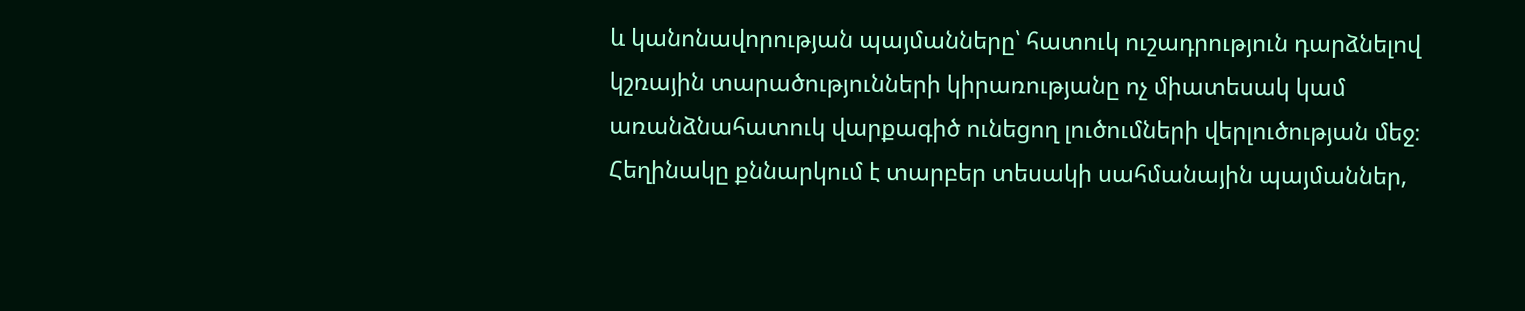և կանոնավորության պայմանները՝ հատուկ ուշադրություն դարձնելով կշռային տարածությունների կիրառությանը ոչ միատեսակ կամ առանձնահատուկ վարքագիծ ունեցող լուծումների վերլուծության մեջ։ Հեղինակը քննարկում է տարբեր տեսակի սահմանային պայմաններ,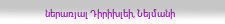ներառյալ Դիրիխլեի, Նեյմանի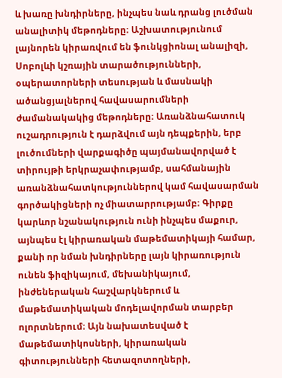և խառը խնդիրները, ինչպես նաև դրանց լուծման անալիտիկ մեթոդները։ Աշխատությունում լայնորեն կիրառվում են ֆունկցիոնալ անալիզի, Սոբոլևի կշռային տարածությունների, օպերատորների տեսության և մասնակի ածանցյալներով հավասարումների ժամանակակից մեթոդները։ Առանձնահատուկ ուշադրություն է դարձվում այն դեպքերին, երբ լուծումների վարքագիծը պայմանավորված է տիրույթի երկրաչափությամբ, սահմանային առանձնահատկություններով կամ հավասարման գործակիցների ոչ միատարրությամբ։ Գիրքը կարևոր նշանակություն ունի ինչպես մաքուր, այնպես էլ կիրառական մաթեմատիկայի համար, քանի որ նման խնդիրները լայն կիրառություն ունեն ֆիզիկայում, մեխանիկայում, ինժեներական հաշվարկներում և մաթեմատիկական մոդելավորման տարբեր ոլորտներում։ Այն նախատեսված է մաթեմատիկոսների, կիրառական գիտությունների հետազոտողների,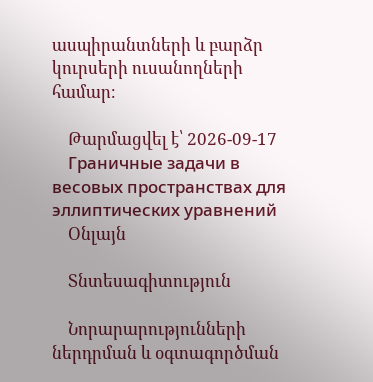ասպիրանտների և բարձր կուրսերի ուսանողների համար։

    Թարմացվել է՝ 2026-09-17
    Граничные задачи в весовых пространствах для эллиптических уравнений
    Օնլայն

    Տնտեսագիտություն

    Նորարարությունների ներդրման և օգտագործման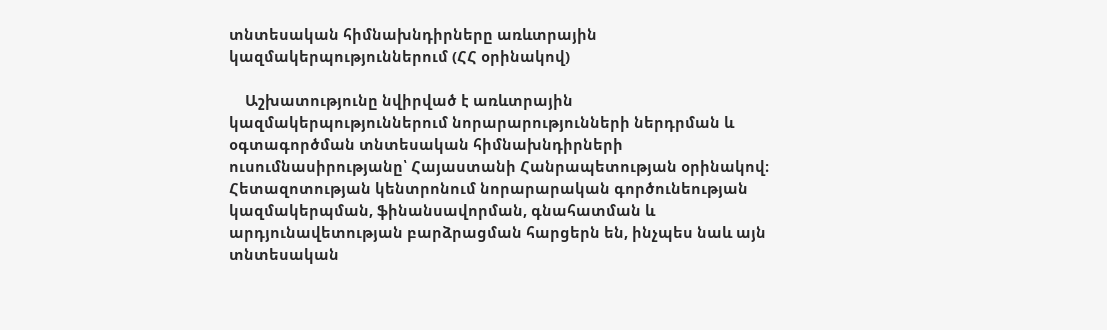տնտեսական հիմնախնդիրները առևտրային կազմակերպություններում (ՀՀ օրինակով)

    Աշխատությունը նվիրված է առևտրային կազմակերպություններում նորարարությունների ներդրման և օգտագործման տնտեսական հիմնախնդիրների ուսումնասիրությանը՝ Հայաստանի Հանրապետության օրինակով։ Հետազոտության կենտրոնում նորարարական գործունեության կազմակերպման, ֆինանսավորման, գնահատման և արդյունավետության բարձրացման հարցերն են, ինչպես նաև այն տնտեսական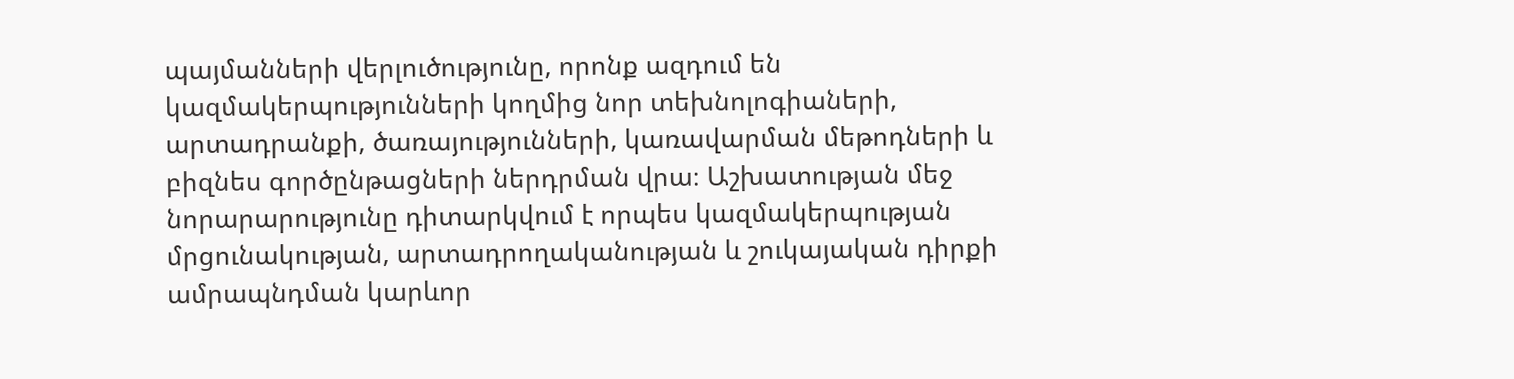պայմանների վերլուծությունը, որոնք ազդում են կազմակերպությունների կողմից նոր տեխնոլոգիաների, արտադրանքի, ծառայությունների, կառավարման մեթոդների և բիզնես գործընթացների ներդրման վրա։ Աշխատության մեջ նորարարությունը դիտարկվում է որպես կազմակերպության մրցունակության, արտադրողականության և շուկայական դիրքի ամրապնդման կարևոր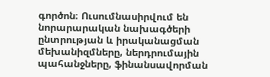գործոն։ Ուսումնասիրվում են նորարարական նախագծերի ընտրության և իրականացման մեխանիզմները, ներդրումային պահանջները, ֆինանսավորման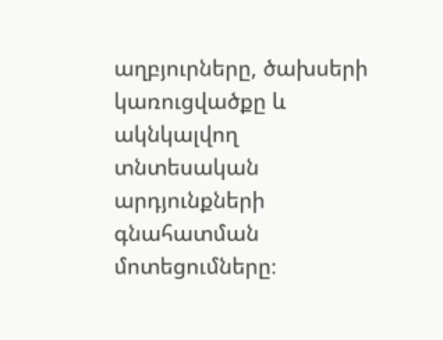աղբյուրները, ծախսերի կառուցվածքը և ակնկալվող տնտեսական արդյունքների գնահատման մոտեցումները։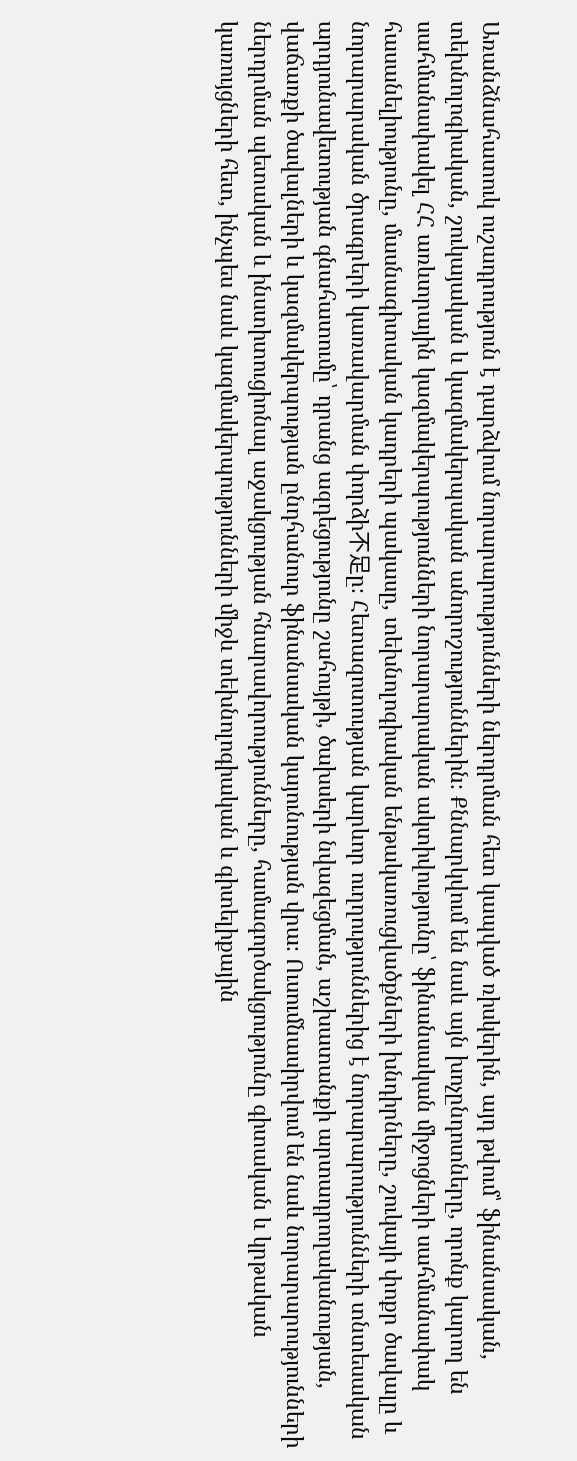Առանձնահատուկ ուշադրություն է դարձվում նորարարությունների ներդրման հետ կապված ռիսկերին, այդ թվում՝ ֆինանսական, տեխնոլոգիական, շուկայական և կազմակերպական անորոշություններին։ Քննարկվում են նաև այն խոչընդոտները, որոնք կարող են սահմանափակել ՀՀ առևտրային կազմակերպությունների նորարարական ակտիվությունը՝ ֆինանսական միջոցների սահմանափակ հասանելիությունը, մասնագիտական կադրերի պակասը, տեխնոլոգիական ենթակառուցվածքների խնդիրները, շուկայի փոքր ծավալը և նորարարական ծրագրերի կառավարման փորձի不足ը։ Հետազոտության կարևոր ուղղություններից է նորարարությունների տնտեսական արդյունավետության գնահատումը՝ դրանց ազդեցությունը շահույթի, ծախսերի նվազեցման, աշխատանքի արտադրողականության, վաճառքի ծավալների և կազմակերպության ընդհանուր ֆինանսական կայունության վրա։ Ուսումնասիրվում են նաև նորարարությունների ներդրման պետական և ինստիտուցիոնալ աջակցության հնարավորությունները, համագործակցությունը գիտական և կրթական կառույցների հետ, ինչպես նաև կազմակերպությունների միջև տեխնոլոգիական և գիտելիքային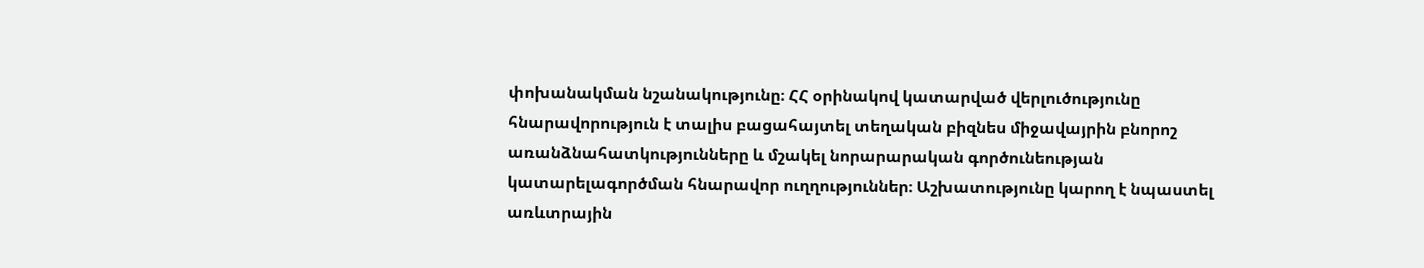փոխանակման նշանակությունը։ ՀՀ օրինակով կատարված վերլուծությունը հնարավորություն է տալիս բացահայտել տեղական բիզնես միջավայրին բնորոշ առանձնահատկությունները և մշակել նորարարական գործունեության կատարելագործման հնարավոր ուղղություններ։ Աշխատությունը կարող է նպաստել առևտրային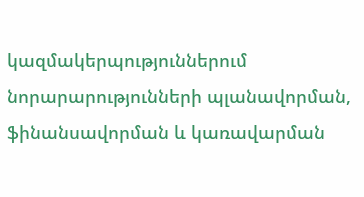կազմակերպություններում նորարարությունների պլանավորման, ֆինանսավորման և կառավարման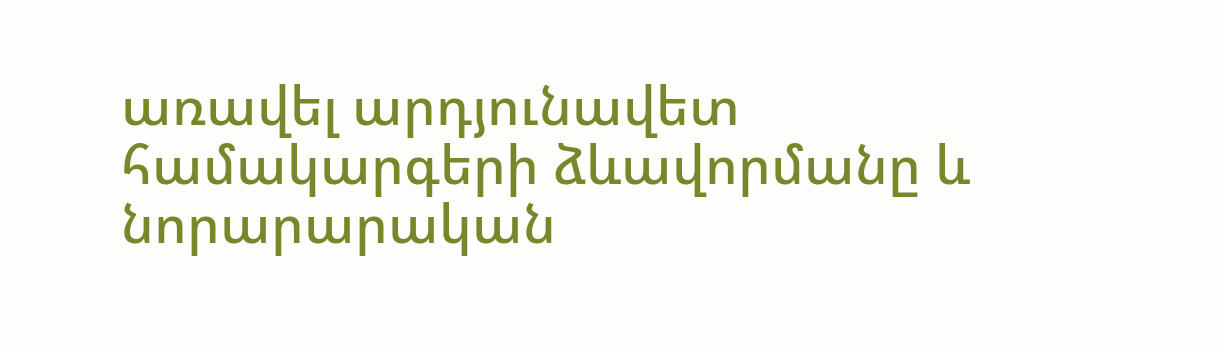առավել արդյունավետ համակարգերի ձևավորմանը և նորարարական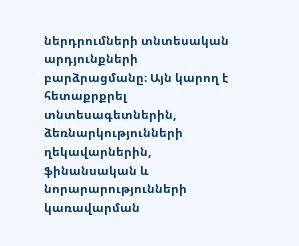ներդրումների տնտեսական արդյունքների բարձրացմանը։ Այն կարող է հետաքրքրել տնտեսագետներին, ձեռնարկությունների ղեկավարներին, ֆինանսական և նորարարությունների կառավարման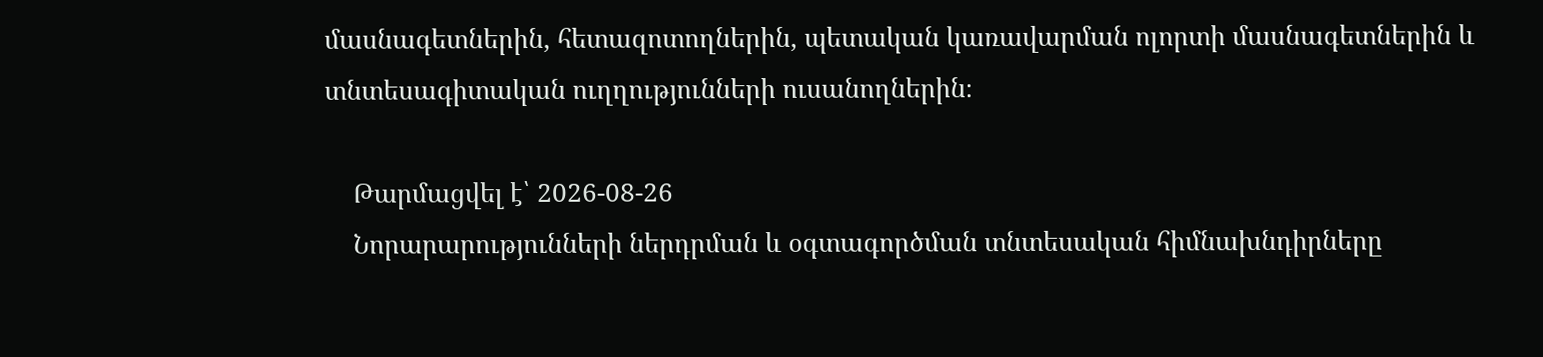մասնագետներին, հետազոտողներին, պետական կառավարման ոլորտի մասնագետներին և տնտեսագիտական ուղղությունների ուսանողներին։

    Թարմացվել է՝ 2026-08-26
    Նորարարությունների ներդրման և օգտագործման տնտեսական հիմնախնդիրները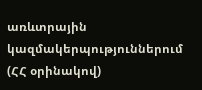առևտրային կազմակերպություններում (ՀՀ օրինակով)